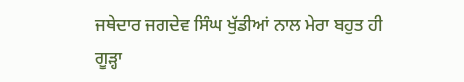ਜਥੇਦਾਰ ਜਗਦੇਵ ਸਿੰਘ ਖੁੱਡੀਆਂ ਨਾਲ ਮੇਰਾ ਬਹੁਤ ਹੀ ਗੂੜ੍ਹਾ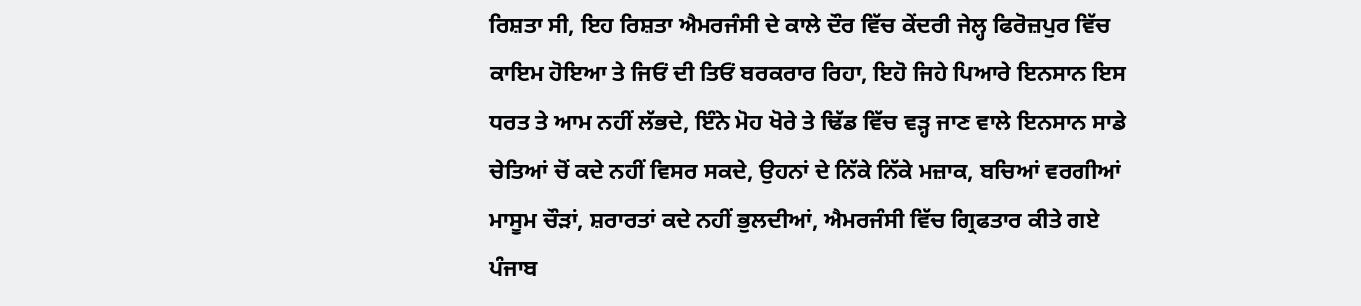ਰਿਸ਼ਤਾ ਸੀ, ਇਹ ਰਿਸ਼ਤਾ ਐਮਰਜੰਸੀ ਦੇ ਕਾਲੇ ਦੌਰ ਵਿੱਚ ਕੇਂਦਰੀ ਜੇਲ੍ਹ ਫਿਰੋਜ਼ਪੁਰ ਵਿੱਚ ਕਾਇਮ ਹੋਇਆ ਤੇ ਜਿਓਂ ਦੀ ਤਿਓਂ ਬਰਕਰਾਰ ਰਿਹਾ, ਇਹੋ ਜਿਹੇ ਪਿਆਰੇ ਇਨਸਾਨ ਇਸ ਧਰਤ ਤੇ ਆਮ ਨਹੀਂ ਲੱਭਦੇ, ਇੰਨੇ ਮੋਹ ਖੋਰੇ ਤੇ ਢਿੱਡ ਵਿੱਚ ਵੜ੍ਹ ਜਾਣ ਵਾਲੇ ਇਨਸਾਨ ਸਾਡੇ ਚੇਤਿਆਂ ਚੋਂ ਕਦੇ ਨਹੀਂ ਵਿਸਰ ਸਕਦੇ, ਉਹਨਾਂ ਦੇ ਨਿੱਕੇ ਨਿੱਕੇ ਮਜ਼ਾਕ, ਬਚਿਆਂ ਵਰਗੀਆਂ ਮਾਸੂਮ ਚੌੜਾਂ, ਸ਼ਰਾਰਤਾਂ ਕਦੇ ਨਹੀਂ ਭੁਲਦੀਆਂ, ਐਮਰਜੰਸੀ ਵਿੱਚ ਗ੍ਰਿਫਤਾਰ ਕੀਤੇ ਗਏ ਪੰਜਾਬ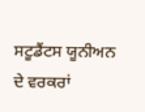ਸਟੂਡੈਂਟਸ ਯੂਨੀਅਨ ਦੇ ਵਰਕਰਾਂ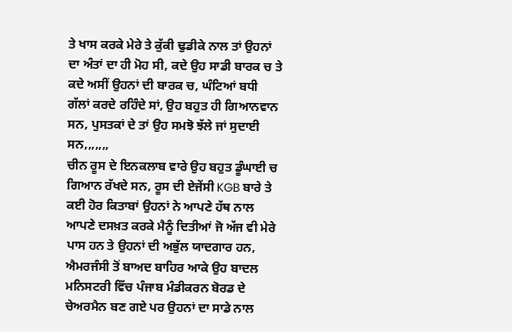ਤੇ ਖਾਸ ਕਰਕੇ ਮੇਰੇ ਤੇ ਕੁੱਕੀ ਢੁਡੀਕੇ ਨਾਲ ਤਾਂ ਉਹਨਾਂ ਦਾ ਅੰਤਾਂ ਦਾ ਹੀ ਮੋਹ ਸੀ, ਕਦੇ ਉਹ ਸਾਡੀ ਬਾਰਕ ਚ ਤੇ ਕਦੇ ਅਸੀਂ ਉਹਨਾਂ ਦੀ ਬਾਰਕ ਚ, ਘੰਟਿਆਂ ਬਧੀ ਗੱਲਾਂ ਕਰਦੇ ਰਹਿੰਦੇ ਸਾਂ, ਉਹ ਬਹੁਤ ਹੀ ਗਿਆਨਵਾਨ ਸਨ, ਪੁਸਤਕਾਂ ਦੇ ਤਾਂ ਉਹ ਸਮਝੋ ਝੱਲੇ ਜਾਂ ਸੁਦਾਈ ਸਨ,,,,,,,
ਚੀਨ ਰੂਸ ਦੇ ਇਨਕਲਾਬ ਵਾਰੇ ਉਹ ਬਹੁਤ ਡੂੰਘਾਈ ਚ ਗਿਆਨ ਰੱਖਦੇ ਸਨ, ਰੂਸ ਦੀ ਏਜੇਂਸੀ KGB ਬਾਰੇ ਤੇ ਕਈ ਹੋਰ ਕਿਤਾਬਾਂ ਉਹਨਾਂ ਨੇ ਆਪਣੇ ਹੱਥ ਨਾਲ ਆਪਣੇ ਦਸਖ਼ਤ ਕਰਕੇ ਮੈਨੂੰ ਦਿਤੀਆਂ ਜੋ ਅੱਜ ਵੀ ਮੇਰੇ ਪਾਸ ਹਨ ਤੇ ਉਹਨਾਂ ਦੀ ਅਭੁੱਲ ਯਾਦਗਾਰ ਹਨ, ਐਮਰਜੰਸੀ ਤੋਂ ਬਾਅਦ ਬਾਹਿਰ ਆਕੇ ਉਹ ਬਾਦਲ ਮਨਿਸਟਰੀ ਵਿੱਚ ਪੰਜਾਬ ਮੰਡੀਕਰਨ ਬੋਰਡ ਦੇ ਚੇਅਰਮੈਨ ਬਣ ਗਏ ਪਰ ਉਹਨਾਂ ਦਾ ਸਾਡੇ ਨਾਲ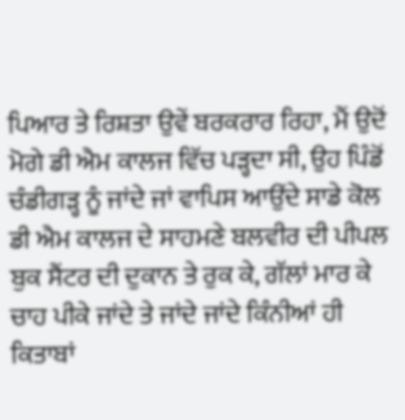ਪਿਆਰ ਤੇ ਰਿਸ਼ਤਾ ਉਵੇਂ ਬਰਕਰਾਰ ਰਿਹਾ, ਮੈਂ ਉਦੋਂ ਮੋਗੇ ਡੀ ਐਮ ਕਾਲਜ ਵਿੱਚ ਪੜ੍ਹਦਾ ਸੀ, ਉਹ ਪਿੰਡੋਂ ਚੰਡੀਗੜ੍ਹ ਨੂੰ ਜਾਂਦੇ ਜਾਂ ਵਾਪਿਸ ਆਉਂਦੇ ਸਾਡੇ ਕੋਲ ਡੀ ਐਮ ਕਾਲਜ ਦੇ ਸਾਹਮਣੇ ਬਲਵੀਰ ਦੀ ਪੀਪਲ ਬੁਕ ਸੈਂਟਰ ਦੀ ਦੁਕਾਨ ਤੇ ਰੁਕ ਕੇ, ਗੱਲਾਂ ਮਾਰ ਕੇ ਚਾਹ ਪੀਕੇ ਜਾਂਦੇ ਤੇ ਜਾਂਦੇ ਜਾਂਦੇ ਕਿੰਨੀਆਂ ਹੀ ਕਿਤਾਬਾਂ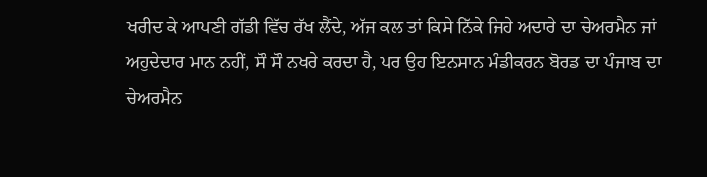ਖਰੀਦ ਕੇ ਆਪਣੀ ਗੱਡੀ ਵਿੱਚ ਰੱਖ ਲੈਂਦੇ, ਅੱਜ ਕਲ ਤਾਂ ਕਿਸੇ ਨਿੱਕੇ ਜਿਹੇ ਅਦਾਰੇ ਦਾ ਚੇਅਰਮੈਨ ਜਾਂ ਅਹੁਦੇਦਾਰ ਮਾਨ ਨਹੀਂ, ਸੌ ਸੌ ਨਖਰੇ ਕਰਦਾ ਹੈ, ਪਰ ਉਹ ਇਨਸਾਨ ਮੰਡੀਕਰਨ ਬੋਰਡ ਦਾ ਪੰਜਾਬ ਦਾ ਚੇਅਰਮੈਨ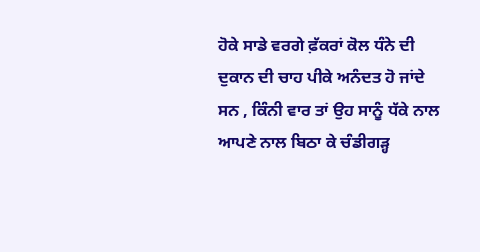ਹੋਕੇ ਸਾਡੇ ਵਰਗੇ ਫ਼ੱਕਰਾਂ ਕੋਲ ਧੰਨੇ ਦੀ ਦੁਕਾਨ ਦੀ ਚਾਹ ਪੀਕੇ ਅਨੰਦਤ ਹੋ ਜਾਂਦੇ ਸਨ , ਕਿੰਨੀ ਵਾਰ ਤਾਂ ਉਹ ਸਾਨੂੰ ਧੱਕੇ ਨਾਲ ਆਪਣੇ ਨਾਲ ਬਿਠਾ ਕੇ ਚੰਡੀਗੜ੍ਹ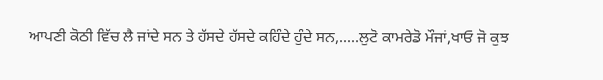ਆਪਣੀ ਕੋਠੀ ਵਿੱਚ ਲੈ ਜਾਂਦੇ ਸਨ ਤੇ ਹੱਸਦੇ ਹੱਸਦੇ ਕਹਿੰਦੇ ਹੁੰਦੇ ਸਨ,.....ਲੁਟੋ ਕਾਮਰੇਡੋ ਮੌਜਾਂ,ਖਾਓ ਜੋ ਕੁਝ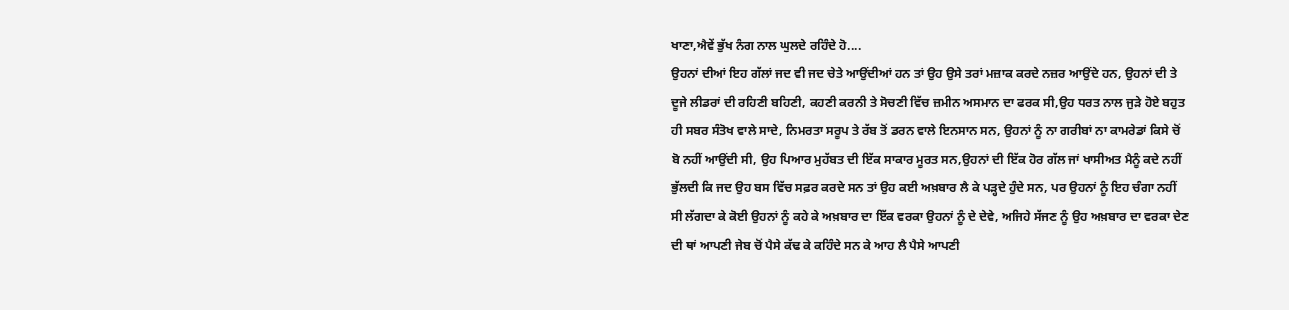ਖਾਣਾ,ਐਵੇਂ ਭੁੱਖ ਨੰਗ ਨਾਲ ਘੁਲਦੇ ਰਹਿੰਦੇ ਹੋ....
ਉਹਨਾਂ ਦੀਆਂ ਇਹ ਗੱਲਾਂ ਜਦ ਵੀ ਜਦ ਚੇਤੇ ਆਉਂਦੀਆਂ ਹਨ ਤਾਂ ਉਹ ਉਸੇ ਤਰਾਂ ਮਜ਼ਾਕ ਕਰਦੇ ਨਜ਼ਰ ਆਉਂਦੇ ਹਨ, ਉਹਨਾਂ ਦੀ ਤੇ ਦੂਜੇ ਲੀਡਰਾਂ ਦੀ ਰਹਿਣੀ ਬਹਿਣੀ, ਕਹਣੀ ਕਰਨੀ ਤੇ ਸੋਚਣੀ ਵਿੱਚ ਜ਼ਮੀਨ ਅਸਮਾਨ ਦਾ ਫਰਕ ਸੀ,ਉਹ ਧਰਤ ਨਾਲ ਜੁੜੇ ਹੋਏ ਬਹੁਤ ਹੀ ਸਬਰ ਸੰਤੋਖ ਵਾਲੇ ਸਾਦੇ, ਨਿਮਰਤਾ ਸਰੂਪ ਤੇ ਰੱਬ ਤੋਂ ਡਰਨ ਵਾਲੇ ਇਨਸਾਨ ਸਨ, ਉਹਨਾਂ ਨੂੰ ਨਾ ਗਰੀਬਾਂ ਨਾ ਕਾਮਰੇਡਾਂ ਕਿਸੇ ਚੋਂ ਬੋ ਨਹੀਂ ਆਉਂਦੀ ਸੀ, ਉਹ ਪਿਆਰ ਮੁਹੱਬਤ ਦੀ ਇੱਕ ਸਾਕਾਰ ਮੂਰਤ ਸਨ,ਉਹਨਾਂ ਦੀ ਇੱਕ ਹੋਰ ਗੱਲ ਜਾਂ ਖਾਸੀਅਤ ਮੈਨੂੰ ਕਦੇ ਨਹੀਂ ਭੁੱਲਦੀ ਕਿ ਜਦ ਉਹ ਬਸ ਵਿੱਚ ਸਫ਼ਰ ਕਰਦੇ ਸਨ ਤਾਂ ਉਹ ਕਈ ਅਖ਼ਬਾਰ ਲੈ ਕੇ ਪੜ੍ਹਦੇ ਹੁੰਦੇ ਸਨ, ਪਰ ਉਹਨਾਂ ਨੂੰ ਇਹ ਚੰਗਾ ਨਹੀਂ ਸੀ ਲੱਗਦਾ ਕੇ ਕੋਈ ਉਹਨਾਂ ਨੂੰ ਕਹੇ ਕੇ ਅਖ਼ਬਾਰ ਦਾ ਇੱਕ ਵਰਕਾ ਉਹਨਾਂ ਨੂੰ ਦੇ ਦੇਵੇ, ਅਜਿਹੇ ਸੱਜਣ ਨੂੰ ਉਹ ਅਖ਼ਬਾਰ ਦਾ ਵਰਕਾ ਦੇਣ ਦੀ ਥਾਂ ਆਪਣੀ ਜੇਬ ਚੋਂ ਪੈਸੇ ਕੱਢ ਕੇ ਕਹਿੰਦੇ ਸਨ ਕੇ ਆਹ ਲੈ ਪੈਸੇ ਆਪਣੀ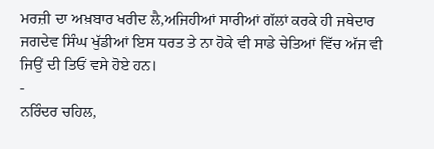ਮਰਜ਼ੀ ਦਾ ਅਖ਼ਬਾਰ ਖਰੀਦ ਲੈ,ਅਜਿਹੀਆਂ ਸਾਰੀਆਂ ਗੱਲਾਂ ਕਰਕੇ ਹੀ ਜਥੇਦਾਰ ਜਗਦੇਵ ਸਿੰਘ ਖੁੱਡੀਆਂ ਇਸ ਧਰਤ ਤੇ ਨਾ ਹੋਕੇ ਵੀ ਸਾਡੇ ਚੇਤਿਆਂ ਵਿੱਚ ਅੱਜ ਵੀ ਜਿਉਂ ਦੀ ਤਿਓਂ ਵਸੇ ਹੋਏ ਹਨ।
-
ਨਰਿੰਦਰ ਚਹਿਲ,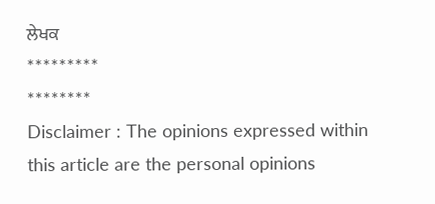ਲੇਖਕ
*********
********
Disclaimer : The opinions expressed within this article are the personal opinions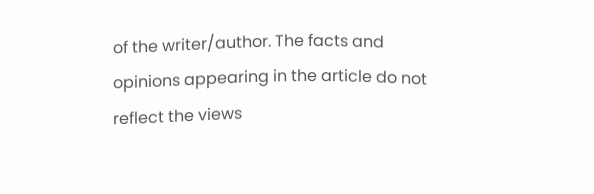of the writer/author. The facts and opinions appearing in the article do not reflect the views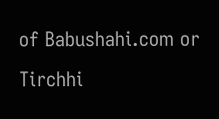of Babushahi.com or Tirchhi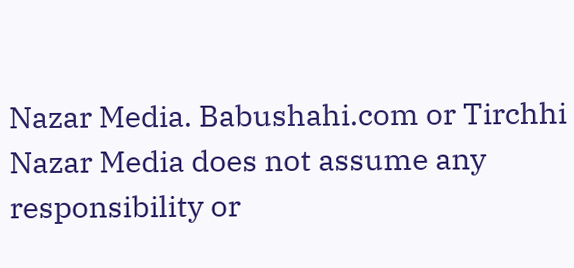Nazar Media. Babushahi.com or Tirchhi Nazar Media does not assume any responsibility or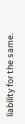liability for the same.